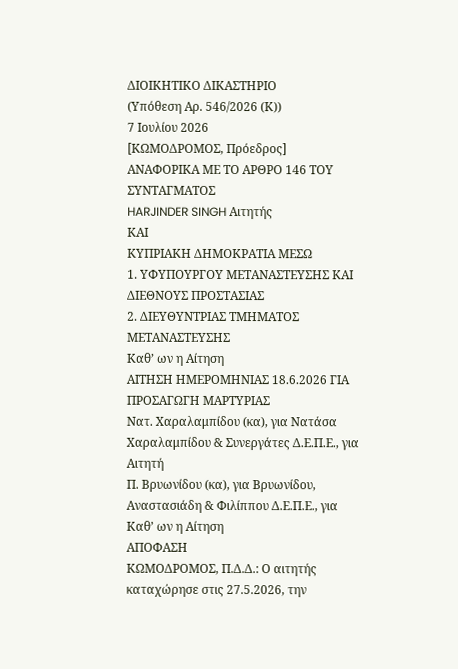ΔΙΟΙΚΗΤΙΚΟ ΔΙΚΑΣΤΗΡΙΟ
(Υπόθεση Αρ. 546/2026 (Κ))
7 Ιουλίου 2026
[ΚΩΜΟΔΡΟΜΟΣ, Πρόεδρος]
ΑΝΑΦΟΡΙΚΑ ΜΕ ΤO ΑΡΘΡO 146 ΤΟΥ ΣΥΝΤΑΓΜΑΤΟΣ
HARJINDER SINGH Αιτητής
ΚΑΙ
ΚΥΠΡΙΑΚΗ ΔΗΜΟΚΡΑΤΙΑ ΜΕΣΩ
1. ΥΦΥΠΟΥΡΓΟΥ ΜΕΤΑΝΑΣΤΕΥΣΗΣ ΚΑΙ ΔΙΕΘΝΟΥΣ ΠΡΟΣΤΑΣΙΑΣ
2. ΔΙΕΥΘΥΝΤΡΙΑΣ ΤΜΗΜΑΤΟΣ ΜΕΤΑΝΑΣΤΕΥΣΗΣ
Καθ’ ων η Αίτηση
ΑΙΤΗΣΗ ΗΜΕΡΟΜΗΝΙΑΣ 18.6.2026 ΓΙΑ ΠΡΟΣΑΓΩΓΗ ΜΑΡΤΥΡΙΑΣ
Νατ. Χαραλαμπίδου (κα), για Νατάσα Χαραλαμπίδου & Συνεργάτες Δ.Ε.Π.Ε., για Αιτητή
Π. Βρυωνίδου (κα), για Βρυωνίδου, Αναστασιάδη & Φιλίππου Δ.Ε.Π.Ε., για Καθ’ ων η Αίτηση
ΑΠΟΦΑΣΗ
ΚΩΜΟΔΡΟΜΟΣ, Π.Δ.Δ.: Ο αιτητής καταχώρησε στις 27.5.2026, την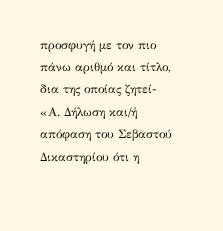προσφυγή με τον πιο πάνω αριθμό και τίτλο, δια της οποίας ζητεί-
«Α. Δήλωση και/ή απόφαση του Σεβαστού Δικαστηρίου ότι η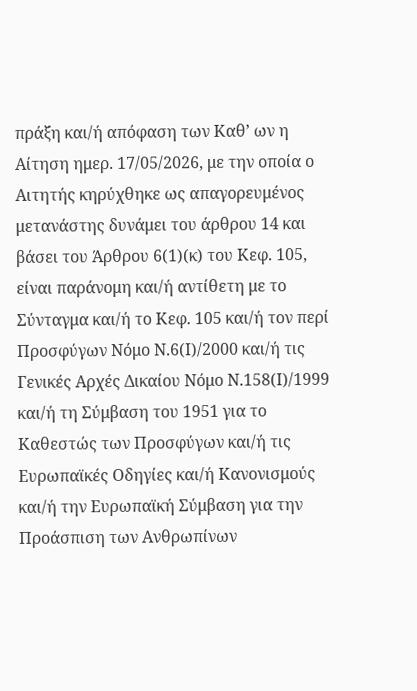πράξη και/ή απόφαση των Καθ’ ων η Αίτηση ημερ. 17/05/2026, με την οποία ο Αιτητής κηρύχθηκε ως απαγορευμένος μετανάστης δυνάμει του άρθρου 14 και βάσει του Άρθρου 6(1)(κ) του Κεφ. 105, είναι παράνομη και/ή αντίθετη με το Σύνταγμα και/ή το Κεφ. 105 και/ή τον περί Προσφύγων Νόμο Ν.6(Ι)/2000 και/ή τις Γενικές Αρχές Δικαίου Νόμο Ν.158(Ι)/1999 και/ή τη Σύμβαση του 1951 για το Καθεστώς των Προσφύγων και/ή τις Ευρωπαϊκές Οδηγίες και/ή Κανονισμούς και/ή την Ευρωπαϊκή Σύμβαση για την Προάσπιση των Ανθρωπίνων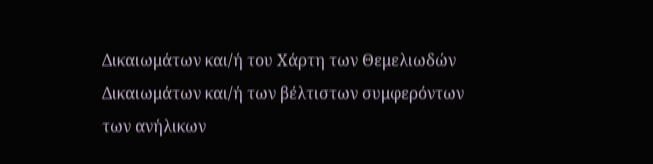Δικαιωμάτων και/ή του Χάρτη των Θεμελιωδών Δικαιωμάτων και/ή των βέλτιστων συμφερόντων των ανήλικων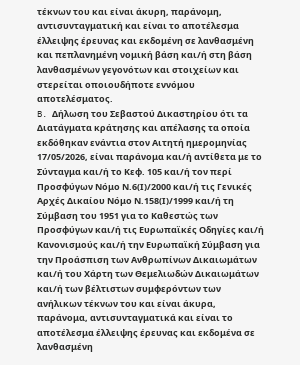τέκνων του και είναι άκυρη, παράνομη, αντισυνταγματική και είναι το αποτέλεσμα έλλειψης έρευνας και εκδομένη σε λανθασμένη και πεπλανημένη νομική βάση και/ή στη βάση λανθασμένων γεγονότων και στοιχείων και στερείται οποιουδήποτε εννόμου αποτελέσματος.
B. Δήλωση του Σεβαστού Δικαστηρίου ότι τα Διατάγματα κράτησης και απέλασης τα οποία εκδόθηκαν ενάντια στον Αιτητή ημερομηνίας 17/05/2026, είναι παράνομα και/ή αντίθετα με το Σύνταγμα και/ή το Κεφ. 105 και/ή τον περί Προσφύγων Νόμο Ν.6(Ι)/2000 και/ή τις Γενικές Αρχές Δικαίου Νόμο Ν.158(Ι)/1999 και/ή τη Σύμβαση του 1951 για το Καθεστώς των Προσφύγων και/ή τις Ευρωπαϊκές Οδηγίες και/ή Κανονισμούς και/ή την Ευρωπαϊκή Σύμβαση για την Προάσπιση των Ανθρωπίνων Δικαιωμάτων και/ή του Χάρτη των Θεμελιωδών Δικαιωμάτων και/ή των βέλτιστων συμφερόντων των ανήλικων τέκνων του και είναι άκυρα, παράνομα, αντισυνταγματικά και είναι το αποτέλεσμα έλλειψης έρευνας και εκδομένα σε λανθασμένη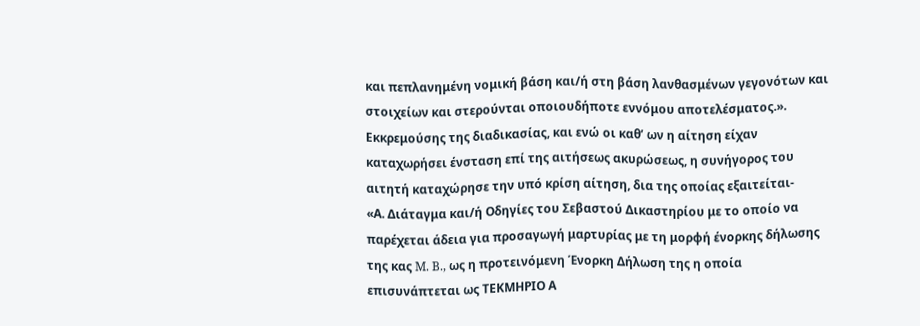και πεπλανημένη νομική βάση και/ή στη βάση λανθασμένων γεγονότων και στοιχείων και στερούνται οποιουδήποτε εννόμου αποτελέσματος.».
Εκκρεμούσης της διαδικασίας, και ενώ οι καθ’ ων η αίτηση είχαν καταχωρήσει ένσταση επί της αιτήσεως ακυρώσεως, η συνήγορος του αιτητή καταχώρησε την υπό κρίση αίτηση, δια της οποίας εξαιτείται-
«Α. Διάταγμα και/ή Οδηγίες του Σεβαστού Δικαστηρίου με το οποίο να παρέχεται άδεια για προσαγωγή μαρτυρίας με τη μορφή ένορκης δήλωσης της κας M. B., ως η προτεινόμενη Ένορκη Δήλωση της η οποία επισυνάπτεται ως ΤΕΚΜΗΡΙΟ Α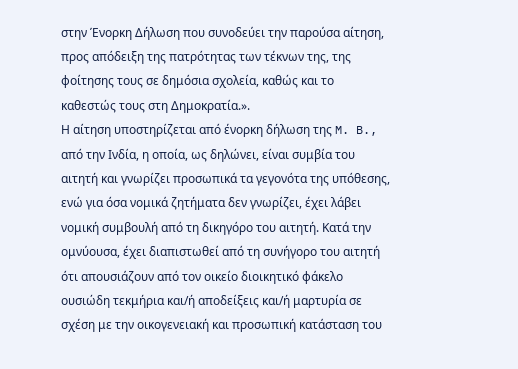στην Ένορκη Δήλωση που συνοδεύει την παρούσα αίτηση, προς απόδειξη της πατρότητας των τέκνων της, της φοίτησης τους σε δημόσια σχολεία, καθώς και το καθεστώς τους στη Δημοκρατία.».
Η αίτηση υποστηρίζεται από ένορκη δήλωση της M. B., από την Ινδία, η οποία, ως δηλώνει, είναι συμβία του αιτητή και γνωρίζει προσωπικά τα γεγονότα της υπόθεσης, ενώ για όσα νομικά ζητήματα δεν γνωρίζει, έχει λάβει νομική συμβουλή από τη δικηγόρο του αιτητή. Κατά την ομνύουσα, έχει διαπιστωθεί από τη συνήγορο του αιτητή ότι απουσιάζουν από τον οικείο διοικητικό φάκελο ουσιώδη τεκμήρια και/ή αποδείξεις και/ή μαρτυρία σε σχέση με την οικογενειακή και προσωπική κατάσταση του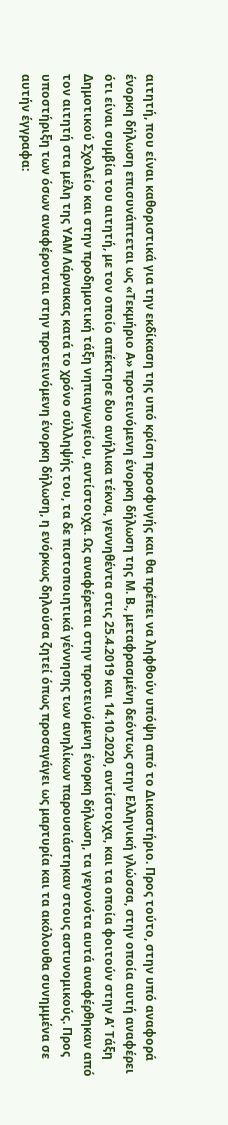αιτητή, που είναι καθοριστικά για την εκδίκαση της υπό κρίση προσφυγής και θα πρέπει να ληφθούν υπόψη από το Δικαστήριο. Προς τούτο, στην υπό αναφορά ένορκη δήλωση επισυνάπτεται ως «Τεκμήριο Α» προτεινόμενη ένορκη δήλωση της M. B., μεταφρασμένη δεόντως στην Ελληνική γλώσσα, στην οποία αυτή αναφέρει ότι είναι συμβία του αιτητή, με τον οποίο απέκτησε δυο ανήλικα τέκνα, γεννηθέντα στις 25.4.2019 και 14.10.2020, αντίστοιχα, και τα οποία φοιτούν στην Α’ Τάξη Δημοτικού Σχολείο και στην προδημοτική τάξη νηπιαγωγείου, αντίστοιχα. Ως αναφέρεται στην προτεινόμενη ένορκη δήλωση, τα γεγονότα αυτά αναφέρθηκαν από τον αιτητή στα μέλη της ΥΑΜ Λάρνακας κατά το χρόνο σύλληψής του, τα δε πιστοποιητικά γέννησης των ανηλίκων παρουσιάστηκαν στους αστυνομικούς. Προς υποστήριξη των όσων αναφέρονται στην προτεινόμενη ένορκη δήλωση, η ενόρκως δηλούσα ζητεί όπως προσαγάγει ως μαρτυρία και τα ακόλουθα συνημμένα σε αυτήν έγγραφα: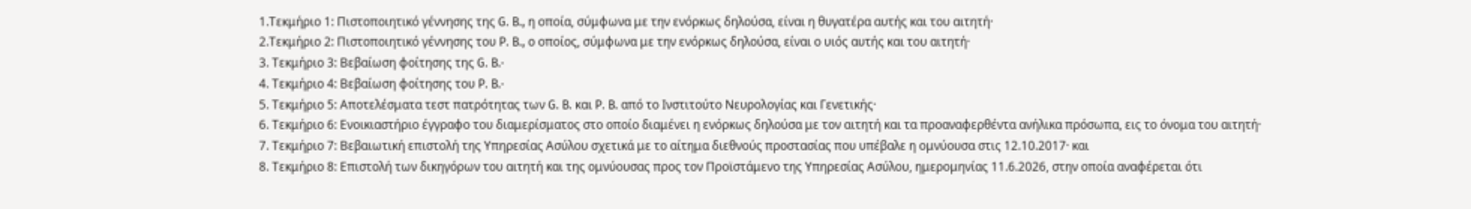1.Τεκμήριο 1: Πιστοποιητικό γέννησης της G. B., η οποία, σύμφωνα με την ενόρκως δηλούσα, είναι η θυγατέρα αυτής και του αιτητή·
2.Τεκμήριο 2: Πιστοποιητικό γέννησης του P. B., ο οποίος, σύμφωνα με την ενόρκως δηλούσα, είναι ο υιός αυτής και του αιτητή·
3. Τεκμήριο 3: Βεβαίωση φοίτησης της G. B.·
4. Τεκμήριο 4: Βεβαίωση φοίτησης του P. B.·
5. Τεκμήριο 5: Αποτελέσματα τεστ πατρότητας των G. B. και P. B. από το Ινστιτούτο Νευρολογίας και Γενετικής·
6. Τεκμήριο 6: Ενοικιαστήριο έγγραφο του διαμερίσματος στο οποίο διαμένει η ενόρκως δηλούσα με τον αιτητή και τα προαναφερθέντα ανήλικα πρόσωπα, εις το όνομα του αιτητή·
7. Τεκμήριο 7: Βεβαιωτική επιστολή της Υπηρεσίας Ασύλου σχετικά με το αίτημα διεθνούς προστασίας που υπέβαλε η ομνύουσα στις 12.10.2017· και
8. Τεκμήριο 8: Επιστολή των δικηγόρων του αιτητή και της ομνύουσας προς τον Προϊστάμενο της Υπηρεσίας Ασύλου, ημερομηνίας 11.6.2026, στην οποία αναφέρεται ότι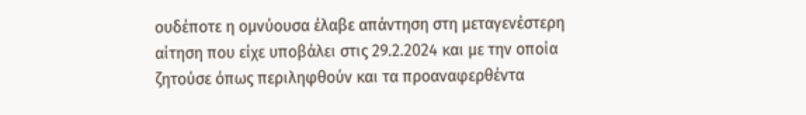ουδέποτε η ομνύουσα έλαβε απάντηση στη μεταγενέστερη αίτηση που είχε υποβάλει στις 29.2.2024 και με την οποία ζητούσε όπως περιληφθούν και τα προαναφερθέντα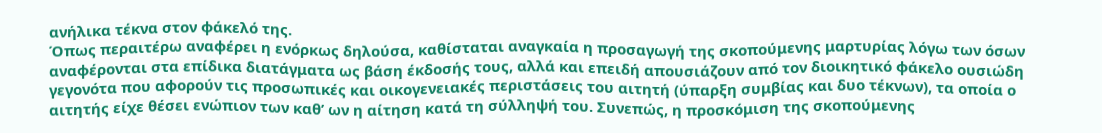ανήλικα τέκνα στον φάκελό της.
Όπως περαιτέρω αναφέρει η ενόρκως δηλούσα, καθίσταται αναγκαία η προσαγωγή της σκοπούμενης μαρτυρίας λόγω των όσων αναφέρονται στα επίδικα διατάγματα ως βάση έκδοσής τους, αλλά και επειδή απουσιάζουν από τον διοικητικό φάκελο ουσιώδη γεγονότα που αφορούν τις προσωπικές και οικογενειακές περιστάσεις του αιτητή (ύπαρξη συμβίας και δυο τέκνων), τα οποία ο αιτητής είχε θέσει ενώπιον των καθ’ ων η αίτηση κατά τη σύλληψή του. Συνεπώς, η προσκόμιση της σκοπούμενης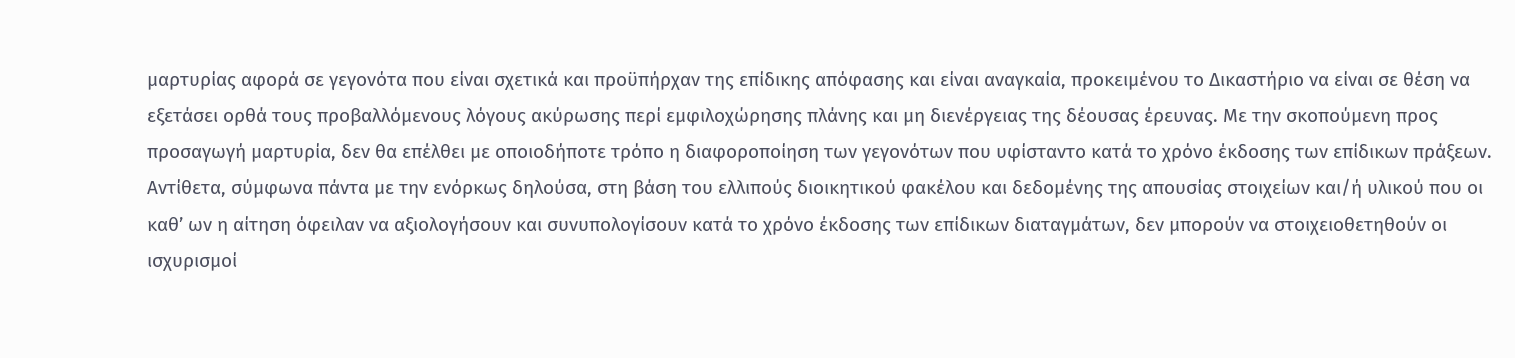μαρτυρίας αφορά σε γεγονότα που είναι σχετικά και προϋπήρχαν της επίδικης απόφασης και είναι αναγκαία, προκειμένου το Δικαστήριο να είναι σε θέση να εξετάσει ορθά τους προβαλλόμενους λόγους ακύρωσης περί εμφιλοχώρησης πλάνης και μη διενέργειας της δέουσας έρευνας. Με την σκοπούμενη προς προσαγωγή μαρτυρία, δεν θα επέλθει με οποιοδήποτε τρόπο η διαφοροποίηση των γεγονότων που υφίσταντο κατά το χρόνο έκδοσης των επίδικων πράξεων. Αντίθετα, σύμφωνα πάντα με την ενόρκως δηλούσα, στη βάση του ελλιπούς διοικητικού φακέλου και δεδομένης της απουσίας στοιχείων και/ή υλικού που οι καθ’ ων η αίτηση όφειλαν να αξιολογήσουν και συνυπολογίσουν κατά το χρόνο έκδοσης των επίδικων διαταγμάτων, δεν μπορούν να στοιχειοθετηθούν οι ισχυρισμοί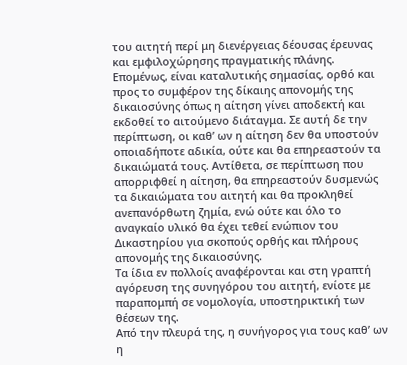του αιτητή περί μη διενέργειας δέουσας έρευνας και εμφιλοχώρησης πραγματικής πλάνης. Επομένως, είναι καταλυτικής σημασίας, ορθό και προς το συμφέρον της δίκαιης απονομής της δικαιοσύνης όπως η αίτηση γίνει αποδεκτή και εκδοθεί το αιτούμενο διάταγμα. Σε αυτή δε την περίπτωση, οι καθ’ ων η αίτηση δεν θα υποστούν οποιαδήποτε αδικία, ούτε και θα επηρεαστούν τα δικαιώματά τους. Αντίθετα, σε περίπτωση που απορριφθεί η αίτηση, θα επηρεαστούν δυσμενώς τα δικαιώματα του αιτητή και θα προκληθεί ανεπανόρθωτη ζημία, ενώ ούτε και όλο το αναγκαίο υλικό θα έχει τεθεί ενώπιον του Δικαστηρίου για σκοπούς ορθής και πλήρους απονομής της δικαιοσύνης.
Τα ίδια εν πολλοίς αναφέρονται και στη γραπτή αγόρευση της συνηγόρου του αιτητή, ενίοτε με παραπομπή σε νομολογία, υποστηρικτική των θέσεων της.
Από την πλευρά της, η συνήγορος για τους καθ’ ων η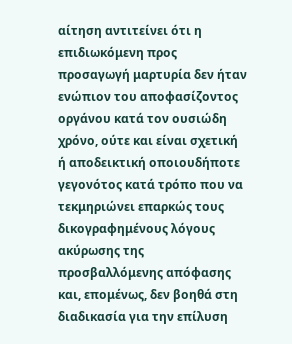αίτηση αντιτείνει ότι η επιδιωκόμενη προς προσαγωγή μαρτυρία δεν ήταν ενώπιον του αποφασίζοντος οργάνου κατά τον ουσιώδη χρόνο, ούτε και είναι σχετική ή αποδεικτική οποιουδήποτε γεγονότος κατά τρόπο που να τεκμηριώνει επαρκώς τους δικογραφημένους λόγους ακύρωσης της προσβαλλόμενης απόφασης και, επομένως, δεν βοηθά στη διαδικασία για την επίλυση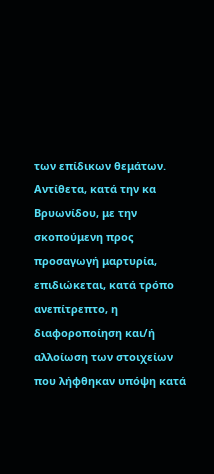των επίδικων θεμάτων. Αντίθετα, κατά την κα Βρυωνίδου, με την σκοπούμενη προς προσαγωγή μαρτυρία, επιδιώκεται, κατά τρόπο ανεπίτρεπτο, η διαφοροποίηση και/ή αλλοίωση των στοιχείων που λήφθηκαν υπόψη κατά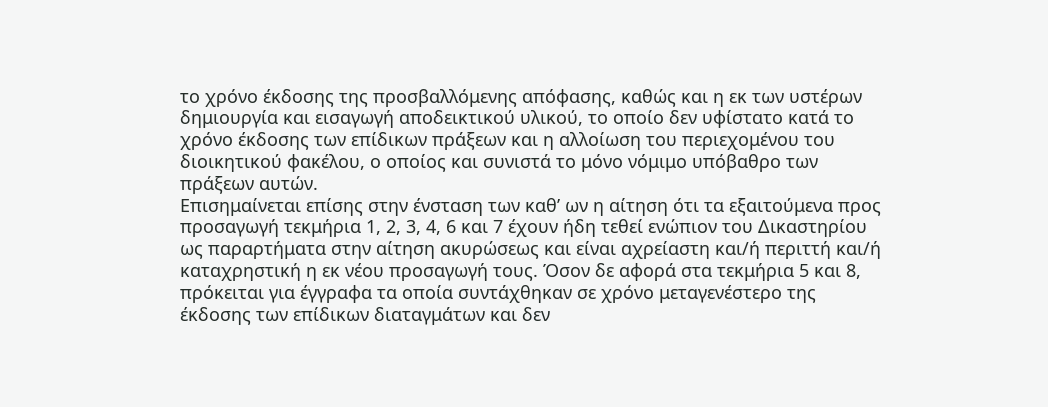το χρόνο έκδοσης της προσβαλλόμενης απόφασης, καθώς και η εκ των υστέρων δημιουργία και εισαγωγή αποδεικτικού υλικού, το οποίο δεν υφίστατο κατά το χρόνο έκδοσης των επίδικων πράξεων και η αλλοίωση του περιεχομένου του διοικητικού φακέλου, ο οποίος και συνιστά το μόνο νόμιμο υπόβαθρο των πράξεων αυτών.
Επισημαίνεται επίσης στην ένσταση των καθ’ ων η αίτηση ότι τα εξαιτούμενα προς προσαγωγή τεκμήρια 1, 2, 3, 4, 6 και 7 έχουν ήδη τεθεί ενώπιον του Δικαστηρίου ως παραρτήματα στην αίτηση ακυρώσεως και είναι αχρείαστη και/ή περιττή και/ή καταχρηστική η εκ νέου προσαγωγή τους. Όσον δε αφορά στα τεκμήρια 5 και 8, πρόκειται για έγγραφα τα οποία συντάχθηκαν σε χρόνο μεταγενέστερο της έκδοσης των επίδικων διαταγμάτων και δεν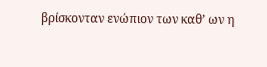βρίσκονταν ενώπιον των καθ’ ων η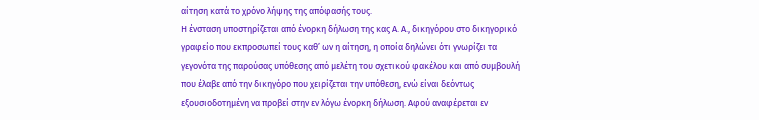αίτηση κατά το χρόνο λήψης της απόφασής τους.
Η ένσταση υποστηρίζεται από ένορκη δήλωση της κας Α. Α., δικηγόρου στο δικηγορικό γραφείο που εκπροσωπεί τους καθ’ ων η αίτηση, η οποία δηλώνει ότι γνωρίζει τα γεγονότα της παρούσας υπόθεσης από μελέτη του σχετικού φακέλου και από συμβουλή που έλαβε από την δικηγόρο που χειρίζεται την υπόθεση, ενώ είναι δεόντως εξουσιοδοτημένη να προβεί στην εν λόγω ένορκη δήλωση. Αφού αναφέρεται εν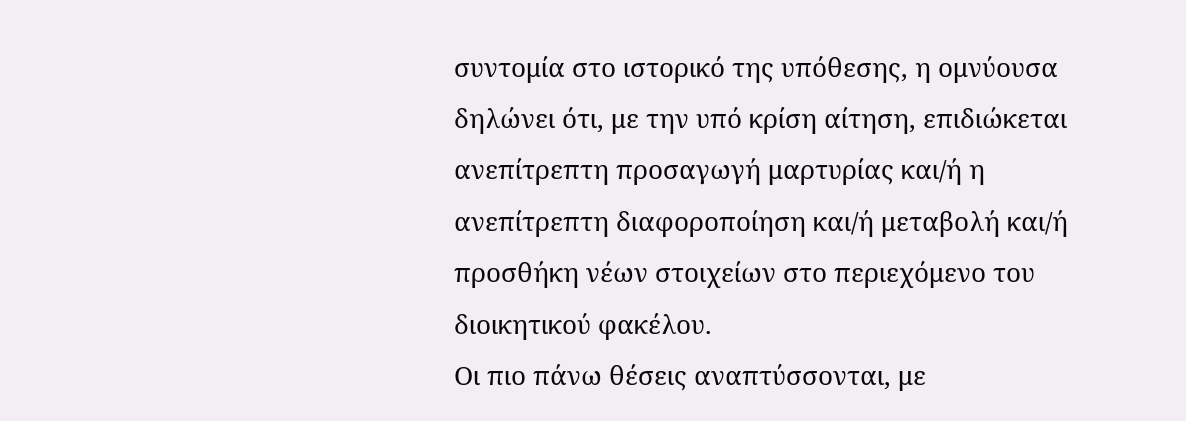συντομία στο ιστορικό της υπόθεσης, η ομνύουσα δηλώνει ότι, με την υπό κρίση αίτηση, επιδιώκεται ανεπίτρεπτη προσαγωγή μαρτυρίας και/ή η ανεπίτρεπτη διαφοροποίηση και/ή μεταβολή και/ή προσθήκη νέων στοιχείων στο περιεχόμενο του διοικητικού φακέλου.
Οι πιο πάνω θέσεις αναπτύσσονται, με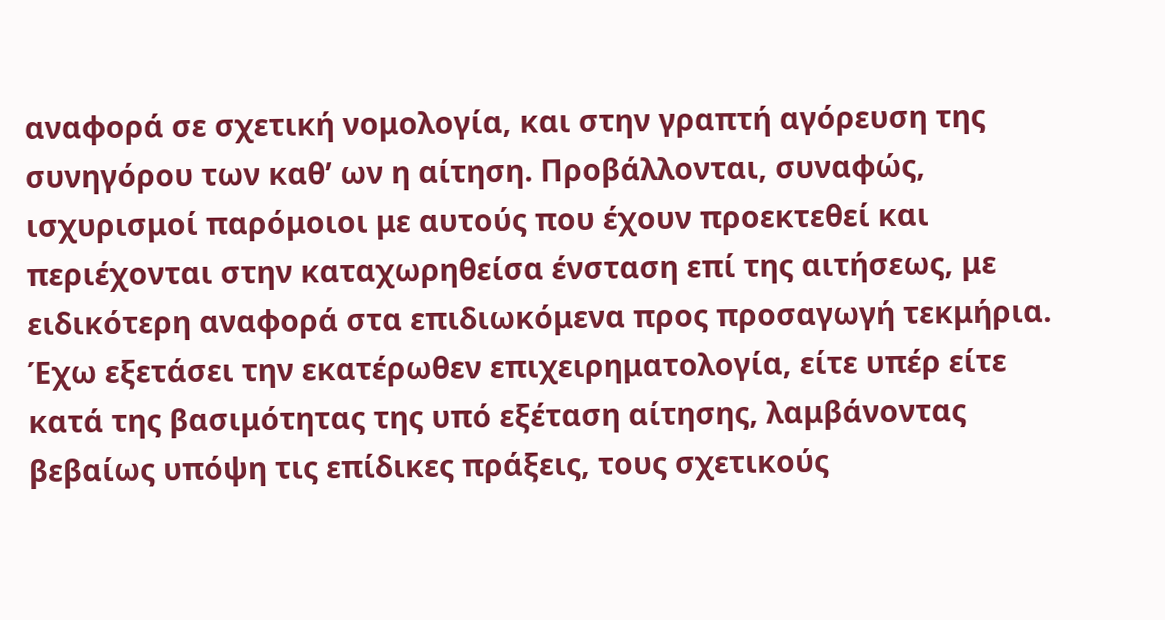αναφορά σε σχετική νομολογία, και στην γραπτή αγόρευση της συνηγόρου των καθ’ ων η αίτηση. Προβάλλονται, συναφώς, ισχυρισμοί παρόμοιοι με αυτούς που έχουν προεκτεθεί και περιέχονται στην καταχωρηθείσα ένσταση επί της αιτήσεως, με ειδικότερη αναφορά στα επιδιωκόμενα προς προσαγωγή τεκμήρια.
Έχω εξετάσει την εκατέρωθεν επιχειρηματολογία, είτε υπέρ είτε κατά της βασιμότητας της υπό εξέταση αίτησης, λαμβάνοντας βεβαίως υπόψη τις επίδικες πράξεις, τους σχετικούς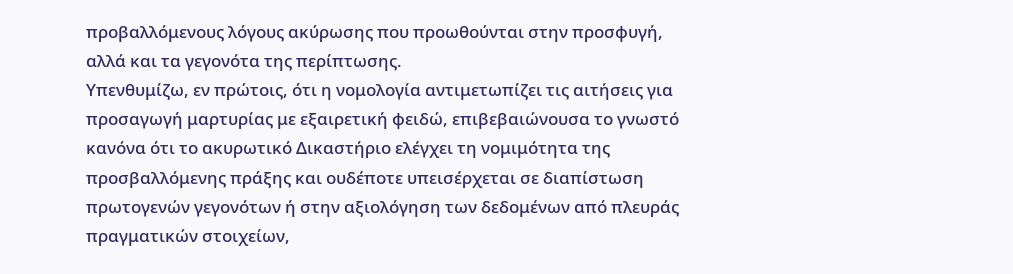προβαλλόμενους λόγους ακύρωσης που προωθούνται στην προσφυγή, αλλά και τα γεγονότα της περίπτωσης.
Υπενθυμίζω, εν πρώτοις, ότι η νομολογία αντιμετωπίζει τις αιτήσεις για προσαγωγή μαρτυρίας με εξαιρετική φειδώ, επιβεβαιώνουσα το γνωστό κανόνα ότι το ακυρωτικό Δικαστήριο ελέγχει τη νομιμότητα της προσβαλλόμενης πράξης και ουδέποτε υπεισέρχεται σε διαπίστωση πρωτογενών γεγονότων ή στην αξιολόγηση των δεδομένων από πλευράς πραγματικών στοιχείων,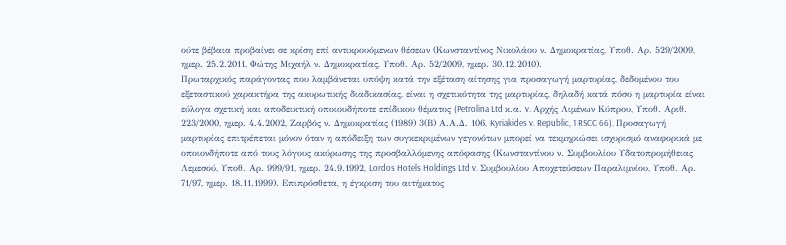ούτε βέβαια προβαίνει σε κρίση επί αντικρουόμενων θέσεων (Κωνσταντίνος Νικολάου ν. Δημοκρατίας, Υποθ. Αρ. 529/2009, ημερ. 25.2.2011, Φώτης Μιχαήλ ν. Δημοκρατίας, Υποθ. Αρ. 52/2009, ημερ. 30.12.2010).
Πρωταρχικός παράγοντας που λαμβάνεται υπόψη κατά την εξέταση αίτησης για προσαγωγή μαρτυρίας, δεδομένου του εξεταστικού χαρακτήρα της ακυρωτικής διαδικασίας, είναι η σχετικότητα της μαρτυρίας, δηλαδή κατά πόσο η μαρτυρία είναι εύλογα σχετική και αποδεικτική οποιουδήποτε επίδικου θέματος (Petrolina Ltd κ.α. v. Αρχής Λιμένων Κύπρου, Υποθ. Αριθ. 223/2000, ημερ. 4.4.2002, Ζαρβός ν. Δημοκρατίας (1989) 3(Β) Α.Α.Δ. 106, Kyriakides v. Republic, 1 RSCC 66). Προσαγωγή μαρτυρίας επιτρέπεται μόνον όταν η απόδειξη των συγκεκριμένων γεγονότων μπορεί να τεκμηριώσει ισχυρισμό αναφορικά με οποιονδήποτε από τους λόγους ακύρωσης της προσβαλλόμενης απόφασης (Κωνσταντίνου ν. Συμβουλίου Υδατοπρομήθειας Λεμεσού, Υποθ. Αρ. 999/91, ημερ. 24.9.1992, Lordos Hotels Holdings Ltd v. Συμβουλίου Αποχετεύσεων Παραλιμνίου, Υποθ. Αρ. 71/97, ημερ. 18.11.1999). Επιπρόσθετα, η έγκριση του αιτήματος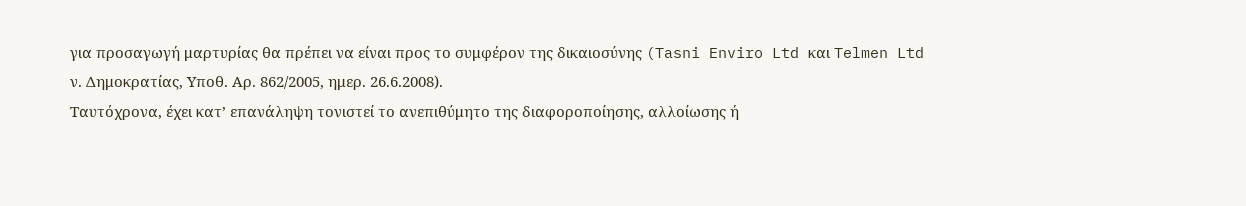για προσαγωγή μαρτυρίας θα πρέπει να είναι προς το συμφέρον της δικαιοσύνης (Tasni Enviro Ltd και Telmen Ltd ν. Δημοκρατίας, Υποθ. Αρ. 862/2005, ημερ. 26.6.2008).
Ταυτόχρονα, έχει κατ’ επανάληψη τονιστεί το ανεπιθύμητο της διαφοροποίησης, αλλοίωσης ή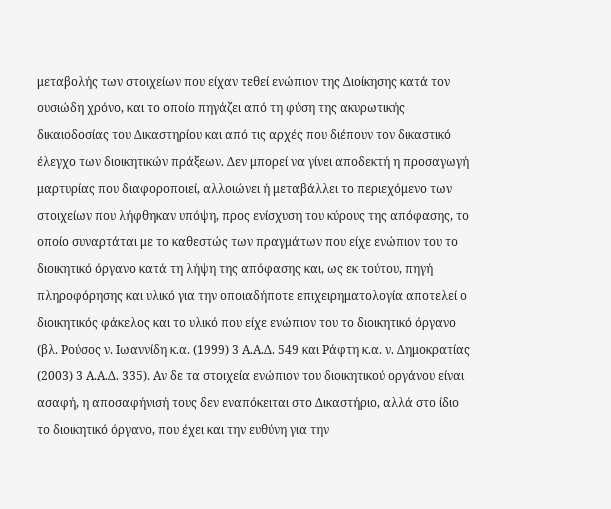μεταβολής των στοιχείων που είχαν τεθεί ενώπιον της Διοίκησης κατά τον ουσιώδη χρόνο, και το οποίο πηγάζει από τη φύση της ακυρωτικής δικαιοδοσίας του Δικαστηρίου και από τις αρχές που διέπουν τον δικαστικό έλεγχο των διοικητικών πράξεων. Δεν μπορεί να γίνει αποδεκτή η προσαγωγή μαρτυρίας που διαφοροποιεί, αλλοιώνει ή μεταβάλλει το περιεχόμενο των στοιχείων που λήφθηκαν υπόψη, προς ενίσχυση του κύρους της απόφασης, το οποίο συναρτάται με το καθεστώς των πραγμάτων που είχε ενώπιον του το διοικητικό όργανο κατά τη λήψη της απόφασης και, ως εκ τούτου, πηγή πληροφόρησης και υλικό για την οποιαδήποτε επιχειρηματολογία αποτελεί ο διοικητικός φάκελος και το υλικό που είχε ενώπιον του το διοικητικό όργανο (βλ. Ρούσος ν. Ιωαννίδη κ.α. (1999) 3 Α.Α.Δ. 549 και Ράφτη κ.α. ν. Δημοκρατίας (2003) 3 Α.Α.Δ. 335). Αν δε τα στοιχεία ενώπιον του διοικητικού οργάνου είναι ασαφή, η αποσαφήνισή τους δεν εναπόκειται στο Δικαστήριο, αλλά στο ίδιο το διοικητικό όργανο, που έχει και την ευθύνη για την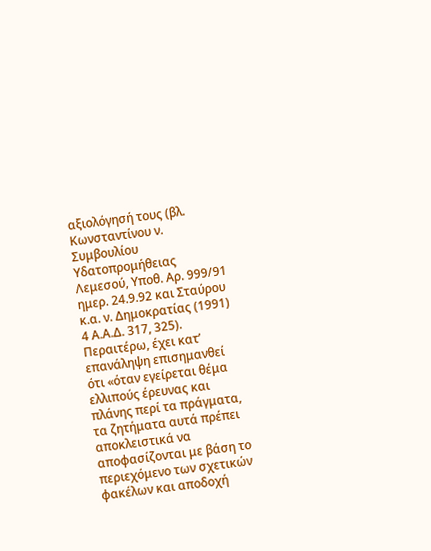αξιολόγησή τους (βλ. Κωνσταντίνου ν. Συμβουλίου Υδατοπρομήθειας Λεμεσού, Υποθ. Αρ. 999/91 ημερ. 24.9.92 και Σταύρου κ.α. ν. Δημοκρατίας (1991) 4 Α.Α.Δ. 317, 325).
Περαιτέρω, έχει κατ’ επανάληψη επισημανθεί ότι «όταν εγείρεται θέμα ελλιπούς έρευνας και πλάνης περί τα πράγματα, τα ζητήματα αυτά πρέπει αποκλειστικά να αποφασίζονται με βάση το περιεχόμενο των σχετικών φακέλων και αποδοχή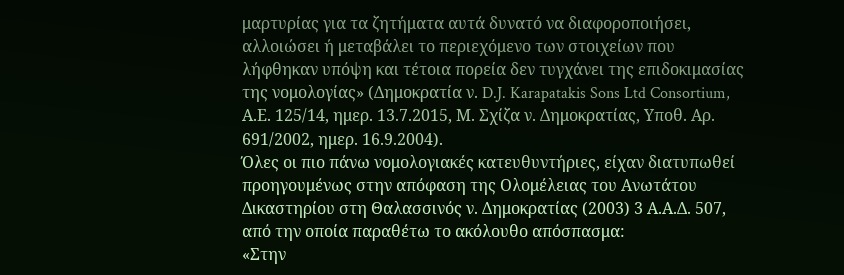μαρτυρίας για τα ζητήματα αυτά δυνατό να διαφοροποιήσει, αλλοιώσει ή μεταβάλει το περιεχόμενο των στοιχείων που λήφθηκαν υπόψη και τέτοια πορεία δεν τυγχάνει της επιδοκιμασίας της νομολογίας» (Δημοκρατία ν. D.J. Karapatakis Sons Ltd Consortium, Α.Ε. 125/14, ημερ. 13.7.2015, Μ. Σχίζα ν. Δημοκρατίας, Υποθ. Αρ. 691/2002, ημερ. 16.9.2004).
Όλες οι πιο πάνω νομολογιακές κατευθυντήριες, είχαν διατυπωθεί προηγουμένως στην απόφαση της Ολομέλειας του Ανωτάτου Δικαστηρίου στη Θαλασσινός ν. Δημοκρατίας (2003) 3 Α.Α.Δ. 507, από την οποία παραθέτω το ακόλουθο απόσπασμα:
«Στην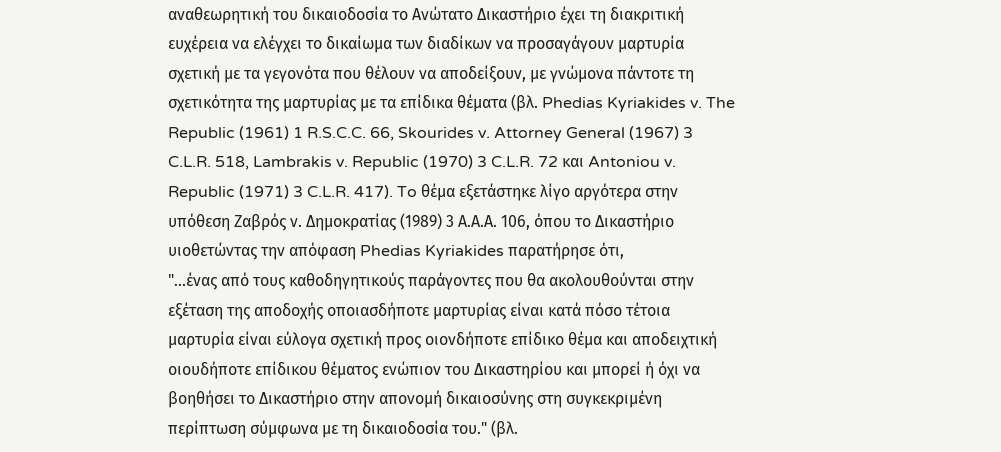αναθεωρητική του δικαιοδοσία το Ανώτατο Δικαστήριο έχει τη διακριτική ευχέρεια να ελέγχει το δικαίωμα των διαδίκων να προσαγάγουν μαρτυρία σχετική με τα γεγονότα που θέλουν να αποδείξουν, με γνώμονα πάντοτε τη σχετικότητα της μαρτυρίας με τα επίδικα θέματα (βλ. Phedias Kyriakides v. The Republic (1961) 1 R.S.C.C. 66, Skourides v. Attorney General (1967) 3 C.L.R. 518, Lambrakis v. Republic (1970) 3 C.L.R. 72 και Antoniou v. Republic (1971) 3 C.L.R. 417). To θέμα εξετάστηκε λίγο αργότερα στην υπόθεση Ζαβρός ν. Δημοκρατίας (1989) 3 Α.Α.Α. 106, όπου το Δικαστήριο υιοθετώντας την απόφαση Phedias Kyriakides παρατήρησε ότι,
"...ένας από τους καθοδηγητικούς παράγοντες που θα ακολουθούνται στην εξέταση της αποδοχής οποιασδήποτε μαρτυρίας είναι κατά πόσο τέτοια μαρτυρία είναι εύλογα σχετική προς οιονδήποτε επίδικο θέμα και αποδειχτική οιουδήποτε επίδικου θέματος ενώπιον του Δικαστηρίου και μπορεί ή όχι να βοηθήσει το Δικαστήριο στην απονομή δικαιοσύνης στη συγκεκριμένη περίπτωση σύμφωνα με τη δικαιοδοσία του." (βλ.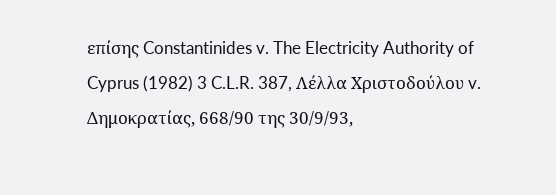επίσης Constantinides v. The Electricity Authority of Cyprus (1982) 3 C.L.R. 387, Λέλλα Χριστοδούλου v. Δημοκρατίας, 668/90 της 30/9/93,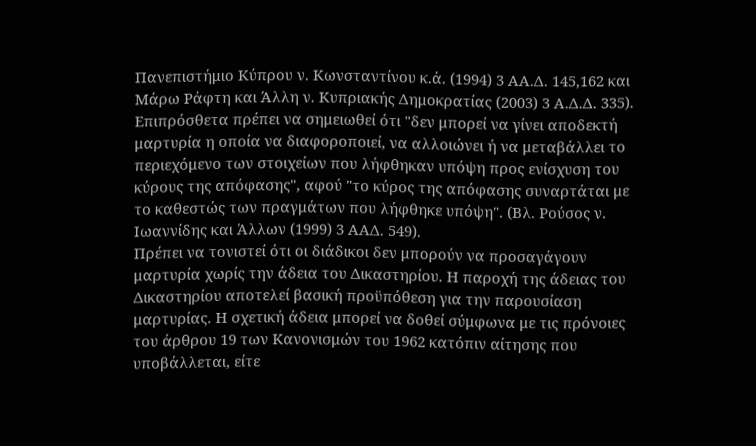Πανεπιστήμιο Κύπρου ν. Κωνσταντίνου κ.ά. (1994) 3 ΑA.Δ. 145,162 και Μάρω Ράφτη και Άλλη ν. Κυπριακής Δημοκρατίας (2003) 3 Α.Δ.Δ. 335).
Επιπρόσθετα πρέπει να σημειωθεί ότι "δεν μπορεί να γίνει αποδεκτή μαρτυρία η οποία να διαφοροποιεί, να αλλοιώνει ή να μεταβάλλει το περιεχόμενο των στοιχείων που λήφθηκαν υπόψη προς ενίσχυση του κύρους της απόφασης", αφού "το κύρος της απόφασης συναρτάται με το καθεστώς των πραγμάτων που λήφθηκε υπόψη". (Βλ. Ρούσος ν. Ιωαννίδης και Άλλων (1999) 3 ΑΑΔ. 549).
Πρέπει να τονιστεί ότι οι διάδικοι δεν μπορούν να προσαγάγουν μαρτυρία χωρίς την άδεια του Δικαστηρίου. Η παροχή της άδειας του Δικαστηρίου αποτελεί βασική προϋπόθεση για την παρουσίαση μαρτυρίας. Η σχετική άδεια μπορεί να δοθεί σύμφωνα με τις πρόνοιες του άρθρου 19 των Κανονισμών του 1962 κατόπιν αίτησης που υποβάλλεται, είτε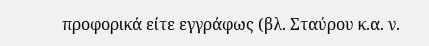προφορικά είτε εγγράφως (βλ. Σταύρου κ.α. ν.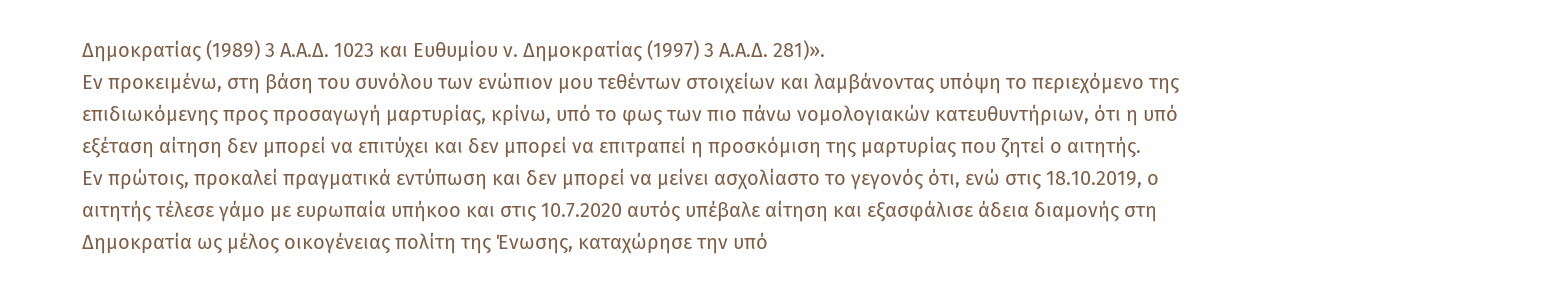Δημοκρατίας (1989) 3 Α.Α.Δ. 1023 και Ευθυμίου ν. Δημοκρατίας (1997) 3 Α.Α.Δ. 281)».
Εν προκειμένω, στη βάση του συνόλου των ενώπιον μου τεθέντων στοιχείων και λαμβάνοντας υπόψη το περιεχόμενο της επιδιωκόμενης προς προσαγωγή μαρτυρίας, κρίνω, υπό το φως των πιο πάνω νομολογιακών κατευθυντήριων, ότι η υπό εξέταση αίτηση δεν μπορεί να επιτύχει και δεν μπορεί να επιτραπεί η προσκόμιση της μαρτυρίας που ζητεί ο αιτητής.
Εν πρώτοις, προκαλεί πραγματικά εντύπωση και δεν μπορεί να μείνει ασχολίαστο το γεγονός ότι, ενώ στις 18.10.2019, ο αιτητής τέλεσε γάμο με ευρωπαία υπήκοο και στις 10.7.2020 αυτός υπέβαλε αίτηση και εξασφάλισε άδεια διαμονής στη Δημοκρατία ως μέλος οικογένειας πολίτη της Ένωσης, καταχώρησε την υπό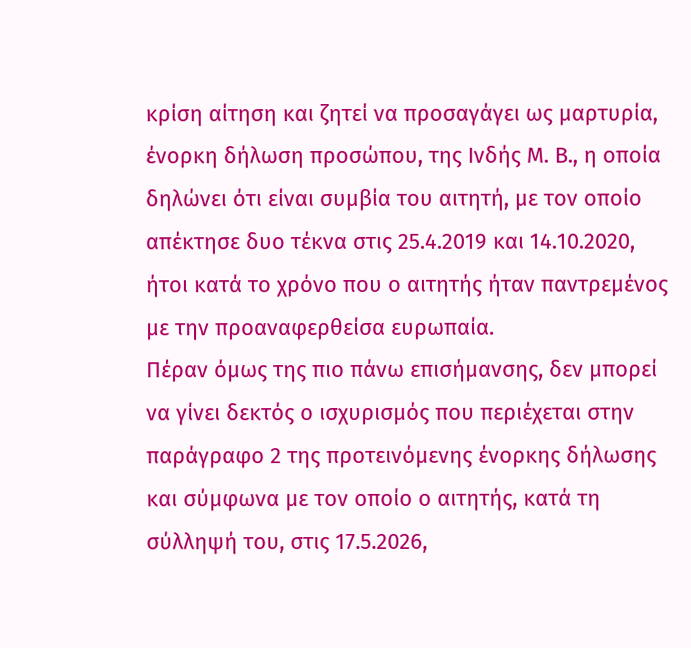κρίση αίτηση και ζητεί να προσαγάγει ως μαρτυρία, ένορκη δήλωση προσώπου, της Ινδής M. B., η οποία δηλώνει ότι είναι συμβία του αιτητή, με τον οποίο απέκτησε δυο τέκνα στις 25.4.2019 και 14.10.2020, ήτοι κατά το χρόνο που ο αιτητής ήταν παντρεμένος με την προαναφερθείσα ευρωπαία.
Πέραν όμως της πιο πάνω επισήμανσης, δεν μπορεί να γίνει δεκτός ο ισχυρισμός που περιέχεται στην παράγραφο 2 της προτεινόμενης ένορκης δήλωσης και σύμφωνα με τον οποίο ο αιτητής, κατά τη σύλληψή του, στις 17.5.2026,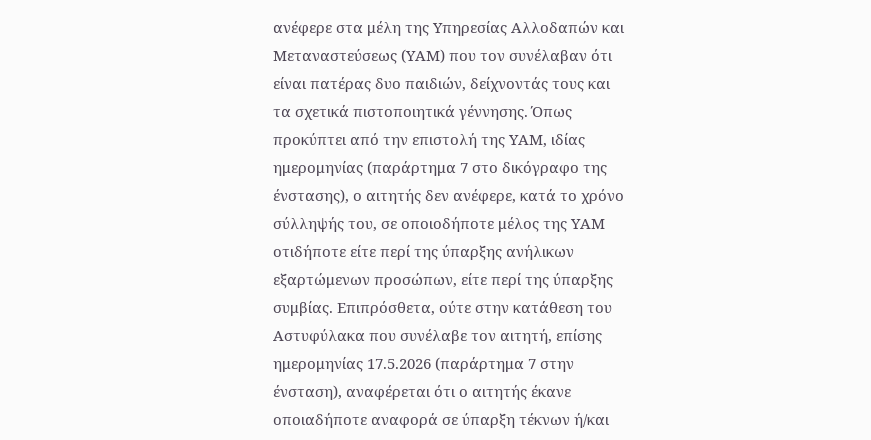ανέφερε στα μέλη της Υπηρεσίας Αλλοδαπών και Μεταναστεύσεως (ΥΑΜ) που τον συνέλαβαν ότι είναι πατέρας δυο παιδιών, δείχνοντάς τους και τα σχετικά πιστοποιητικά γέννησης. Όπως προκύπτει από την επιστολή της ΥΑΜ, ιδίας ημερομηνίας (παράρτημα 7 στο δικόγραφο της ένστασης), ο αιτητής δεν ανέφερε, κατά το χρόνο σύλληψής του, σε οποιοδήποτε μέλος της ΥΑΜ οτιδήποτε είτε περί της ύπαρξης ανήλικων εξαρτώμενων προσώπων, είτε περί της ύπαρξης συμβίας. Επιπρόσθετα, ούτε στην κατάθεση του Αστυφύλακα που συνέλαβε τον αιτητή, επίσης ημερομηνίας 17.5.2026 (παράρτημα 7 στην ένσταση), αναφέρεται ότι ο αιτητής έκανε οποιαδήποτε αναφορά σε ύπαρξη τέκνων ή/και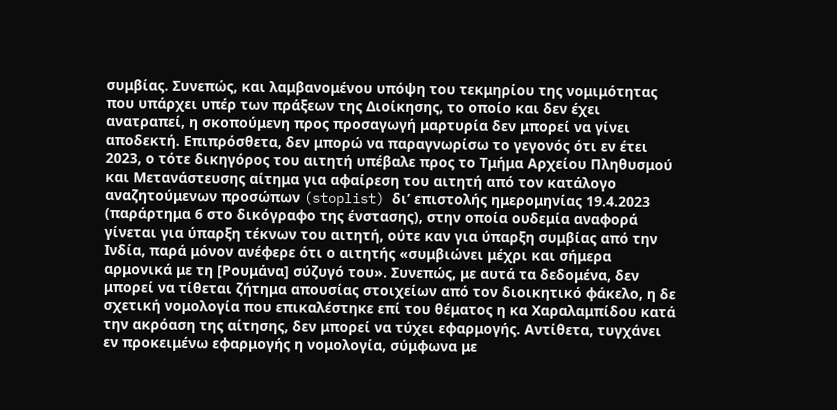συμβίας. Συνεπώς, και λαμβανομένου υπόψη του τεκμηρίου της νομιμότητας που υπάρχει υπέρ των πράξεων της Διοίκησης, το οποίο και δεν έχει ανατραπεί, η σκοπούμενη προς προσαγωγή μαρτυρία δεν μπορεί να γίνει αποδεκτή. Επιπρόσθετα, δεν μπορώ να παραγνωρίσω το γεγονός ότι εν έτει 2023, ο τότε δικηγόρος του αιτητή υπέβαλε προς το Τμήμα Αρχείου Πληθυσμού και Μετανάστευσης αίτημα για αφαίρεση του αιτητή από τον κατάλογο αναζητούμενων προσώπων (stoplist) δι’ επιστολής ημερομηνίας 19.4.2023 (παράρτημα 6 στο δικόγραφο της ένστασης), στην οποία ουδεμία αναφορά γίνεται για ύπαρξη τέκνων του αιτητή, ούτε καν για ύπαρξη συμβίας από την Ινδία, παρά μόνον ανέφερε ότι ο αιτητής «συμβιώνει μέχρι και σήμερα αρμονικά με τη [Ρουμάνα] σύζυγό του». Συνεπώς, με αυτά τα δεδομένα, δεν μπορεί να τίθεται ζήτημα απουσίας στοιχείων από τον διοικητικό φάκελο, η δε σχετική νομολογία που επικαλέστηκε επί του θέματος η κα Χαραλαμπίδου κατά την ακρόαση της αίτησης, δεν μπορεί να τύχει εφαρμογής. Αντίθετα, τυγχάνει εν προκειμένω εφαρμογής η νομολογία, σύμφωνα με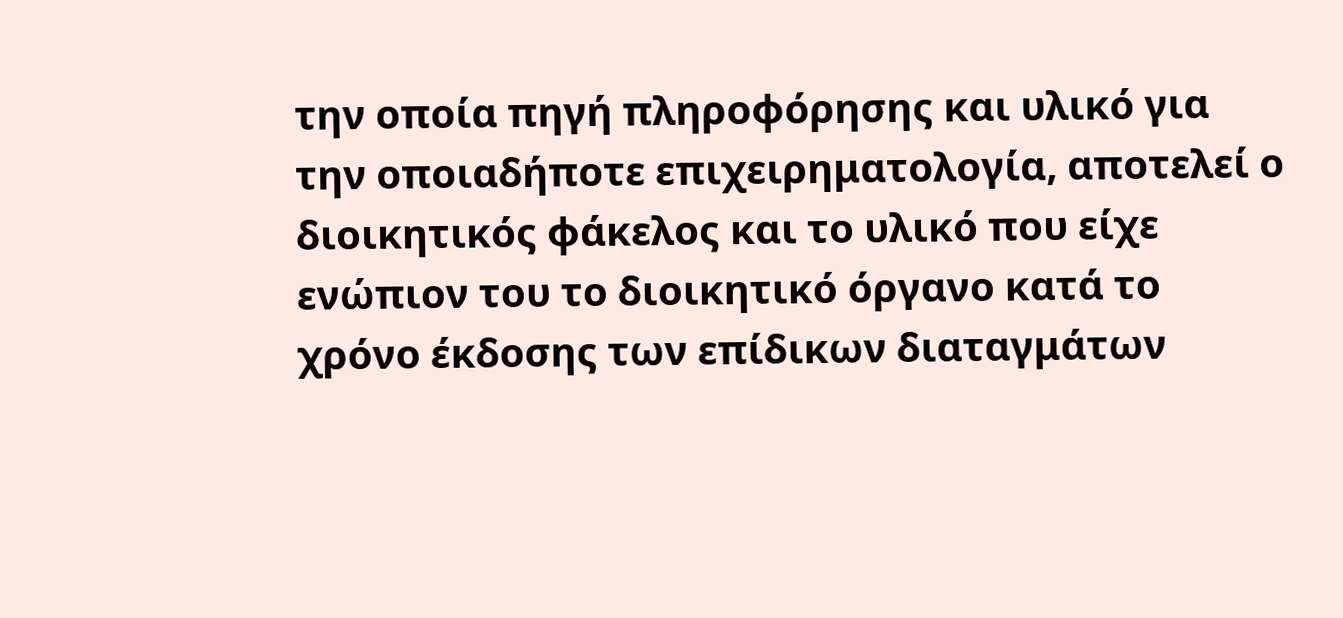την οποία πηγή πληροφόρησης και υλικό για την οποιαδήποτε επιχειρηματολογία, αποτελεί ο διοικητικός φάκελος και το υλικό που είχε ενώπιον του το διοικητικό όργανο κατά το χρόνο έκδοσης των επίδικων διαταγμάτων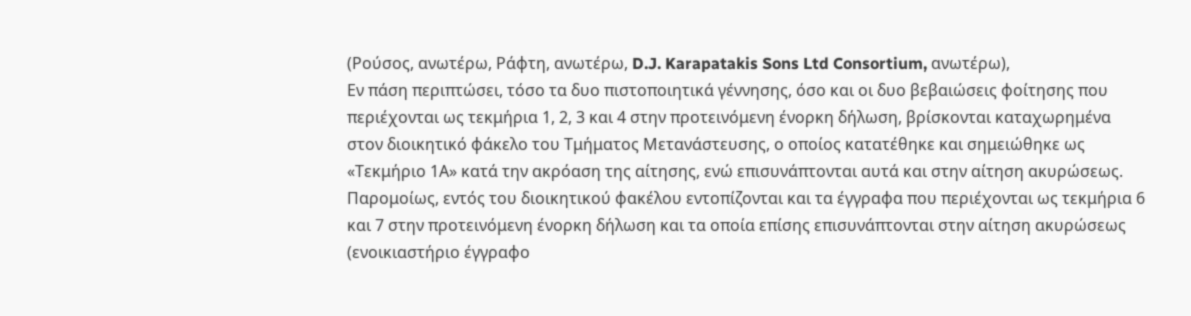(Ρούσος, ανωτέρω, Ράφτη, ανωτέρω, D.J. Karapatakis Sons Ltd Consortium, ανωτέρω),
Εν πάση περιπτώσει, τόσο τα δυο πιστοποιητικά γέννησης, όσο και οι δυο βεβαιώσεις φοίτησης που περιέχονται ως τεκμήρια 1, 2, 3 και 4 στην προτεινόμενη ένορκη δήλωση, βρίσκονται καταχωρημένα στον διοικητικό φάκελο του Τμήματος Μετανάστευσης, ο οποίος κατατέθηκε και σημειώθηκε ως «Τεκμήριο 1Α» κατά την ακρόαση της αίτησης, ενώ επισυνάπτονται αυτά και στην αίτηση ακυρώσεως. Παρομοίως, εντός του διοικητικού φακέλου εντοπίζονται και τα έγγραφα που περιέχονται ως τεκμήρια 6 και 7 στην προτεινόμενη ένορκη δήλωση και τα οποία επίσης επισυνάπτονται στην αίτηση ακυρώσεως (ενοικιαστήριο έγγραφο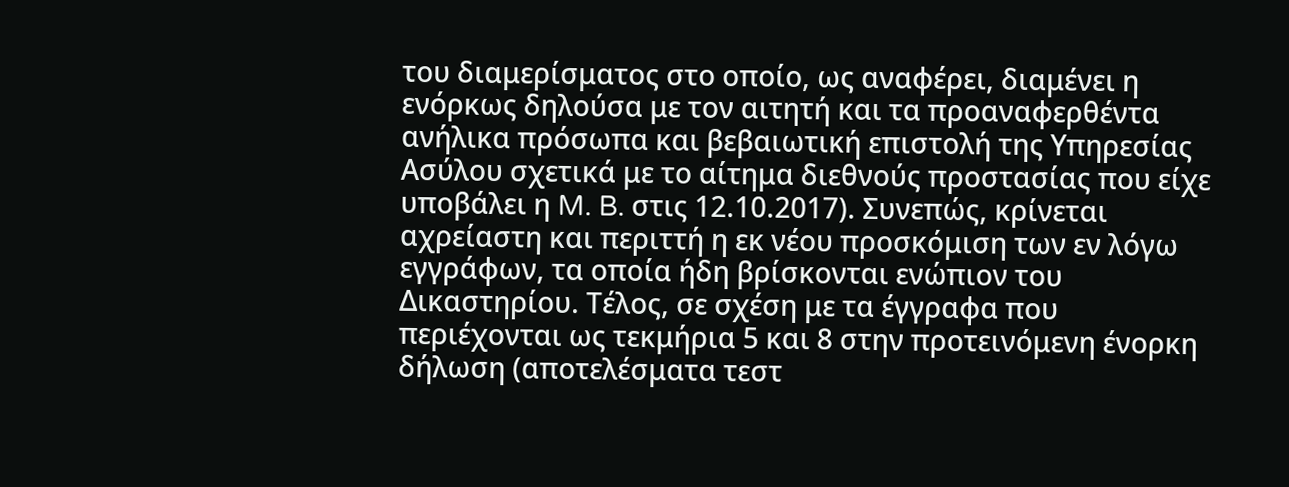του διαμερίσματος στο οποίο, ως αναφέρει, διαμένει η ενόρκως δηλούσα με τον αιτητή και τα προαναφερθέντα ανήλικα πρόσωπα και βεβαιωτική επιστολή της Υπηρεσίας Ασύλου σχετικά με το αίτημα διεθνούς προστασίας που είχε υποβάλει η M. B. στις 12.10.2017). Συνεπώς, κρίνεται αχρείαστη και περιττή η εκ νέου προσκόμιση των εν λόγω εγγράφων, τα οποία ήδη βρίσκονται ενώπιον του Δικαστηρίου. Τέλος, σε σχέση με τα έγγραφα που περιέχονται ως τεκμήρια 5 και 8 στην προτεινόμενη ένορκη δήλωση (αποτελέσματα τεστ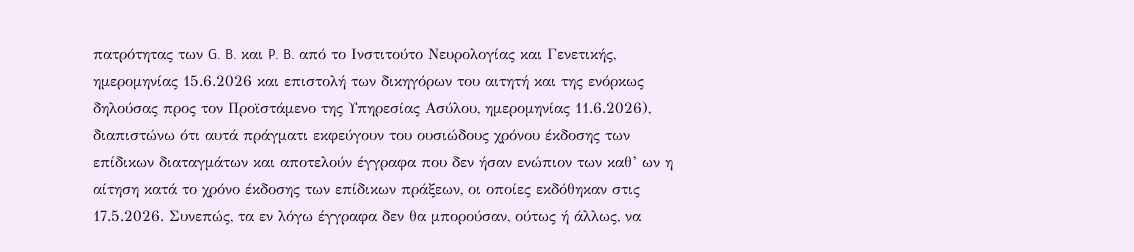πατρότητας των G. B. και P. B. από το Ινστιτούτο Νευρολογίας και Γενετικής, ημερομηνίας 15.6.2026 και επιστολή των δικηγόρων του αιτητή και της ενόρκως δηλούσας προς τον Προϊστάμενο της Υπηρεσίας Ασύλου, ημερομηνίας 11.6.2026), διαπιστώνω ότι αυτά πράγματι εκφεύγουν του ουσιώδους χρόνου έκδοσης των επίδικων διαταγμάτων και αποτελούν έγγραφα που δεν ήσαν ενώπιον των καθ’ ων η αίτηση κατά το χρόνο έκδοσης των επίδικων πράξεων, οι οποίες εκδόθηκαν στις 17.5.2026. Συνεπώς, τα εν λόγω έγγραφα δεν θα μπορούσαν, ούτως ή άλλως, να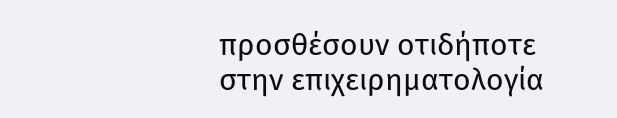προσθέσουν οτιδήποτε στην επιχειρηματολογία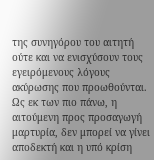της συνηγόρου του αιτητή ούτε και να ενισχύσουν τους εγειρόμενους λόγους ακύρωσης που προωθούνται.
Ως εκ των πιο πάνω, η αιτούμενη προς προσαγωγή μαρτυρία, δεν μπορεί να γίνει αποδεκτή και η υπό κρίση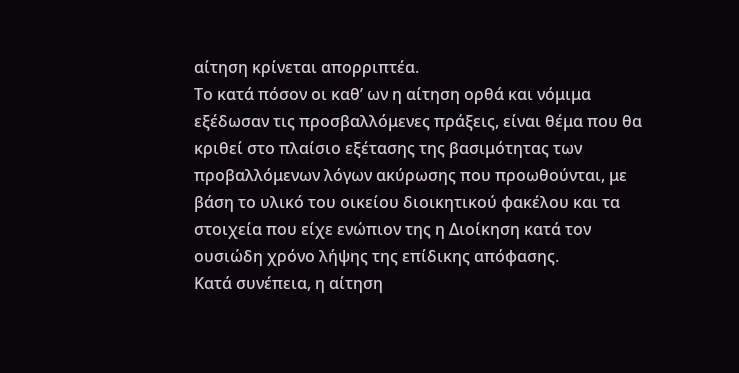αίτηση κρίνεται απορριπτέα.
Το κατά πόσον οι καθ’ ων η αίτηση ορθά και νόμιμα εξέδωσαν τις προσβαλλόμενες πράξεις, είναι θέμα που θα κριθεί στο πλαίσιο εξέτασης της βασιμότητας των προβαλλόμενων λόγων ακύρωσης που προωθούνται, με βάση το υλικό του οικείου διοικητικού φακέλου και τα στοιχεία που είχε ενώπιον της η Διοίκηση κατά τον ουσιώδη χρόνο λήψης της επίδικης απόφασης.
Κατά συνέπεια, η αίτηση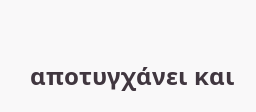αποτυγχάνει και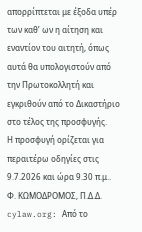απορρίπτεται με έξοδα υπέρ των καθ’ ων η αίτηση και εναντίον του αιτητή, όπως αυτά θα υπολογιστούν από την Πρωτοκολλητή και εγκριθούν από το Δικαστήριο στο τέλος της προσφυγής.
Η προσφυγή ορίζεται για περαιτέρω οδηγίες στις 9.7.2026 και ώρα 9.30 π.μ..
Φ. ΚΩΜΟΔΡΟΜΟΣ, Π.Δ.Δ.
cylaw.org: Από το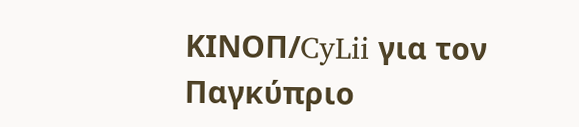ΚΙΝOΠ/CyLii για τον Παγκύπριο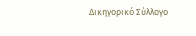Δικηγορικό Σύλλογο